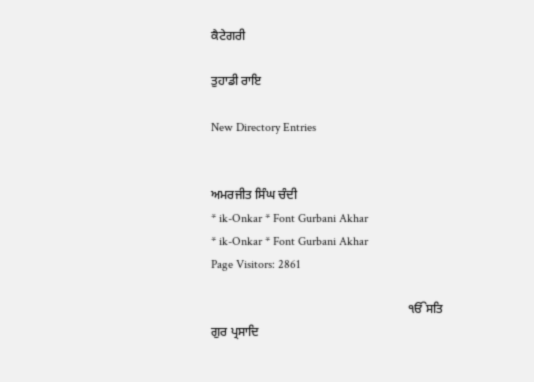ਕੈਟੇਗਰੀ

ਤੁਹਾਡੀ ਰਾਇ

New Directory Entries


ਅਮਰਜੀਤ ਸਿੰਘ ਚੰਦੀ
* ik-Onkar * Font Gurbani Akhar
* ik-Onkar * Font Gurbani Akhar
Page Visitors: 2861

                                                               ੴਸਤਿ ਗੁਰ ਪ੍ਰਸਾਦਿ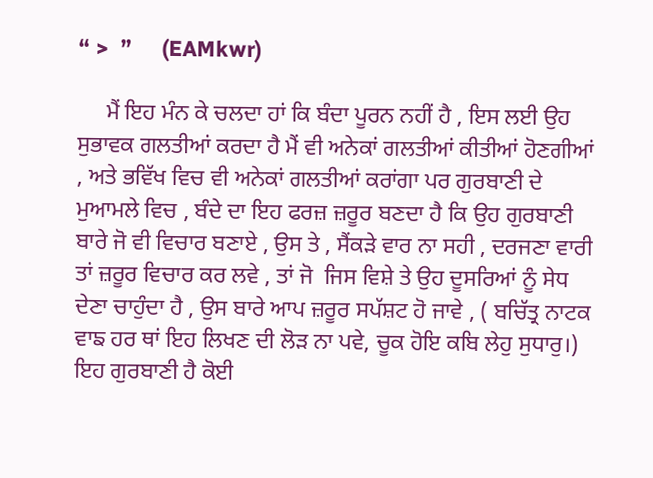“ >  ”     (EAMkwr)

     ਮੈਂ ਇਹ ਮੰਨ ਕੇ ਚਲਦਾ ਹਾਂ ਕਿ ਬੰਦਾ ਪੂਰਨ ਨਹੀਂ ਹੈ , ਇਸ ਲਈ ਉਹ ਸੁਭਾਵਕ ਗਲਤੀਆਂ ਕਰਦਾ ਹੈ ਮੈਂ ਵੀ ਅਨੇਕਾਂ ਗਲਤੀਆਂ ਕੀਤੀਆਂ ਹੋਣਗੀਆਂ , ਅਤੇ ਭਵਿੱਖ ਵਿਚ ਵੀ ਅਨੇਕਾਂ ਗਲਤੀਆਂ ਕਰਾਂਗਾ ਪਰ ਗੁਰਬਾਣੀ ਦੇ ਮੁਆਮਲੇ ਵਿਚ , ਬੰਦੇ ਦਾ ਇਹ ਫਰਜ਼ ਜ਼ਰੂਰ ਬਣਦਾ ਹੈ ਕਿ ਉਹ ਗੁਰਬਾਣੀ ਬਾਰੇ ਜੋ ਵੀ ਵਿਚਾਰ ਬਣਾਏ , ਉਸ ਤੇ , ਸੈਂਕੜੇ ਵਾਰ ਨਾ ਸਹੀ , ਦਰਜਣਾ ਵਾਰੀ ਤਾਂ ਜ਼ਰੂਰ ਵਿਚਾਰ ਕਰ ਲਵੇ , ਤਾਂ ਜੋ  ਜਿਸ ਵਿਸ਼ੇ ਤੇ ਉਹ ਦੂਸਰਿਆਂ ਨੂੰ ਸੇਧ ਦੇਣਾ ਚਾਹੁੰਦਾ ਹੈ , ਉਸ ਬਾਰੇ ਆਪ ਜ਼ਰੂਰ ਸਪੱਸ਼ਟ ਹੋ ਜਾਵੇ , ( ਬਚਿੱਤ੍ਰ ਨਾਟਕ ਵਾਙ ਹਰ ਥਾਂ ਇਹ ਲਿਖਣ ਦੀ ਲੋੜ ਨਾ ਪਵੇ, ਚੂਕ ਹੋਇ ਕਬਿ ਲੇਹੁ ਸੁਧਾਰੁ।)  ਇਹ ਗੁਰਬਾਣੀ ਹੈ ਕੋਈ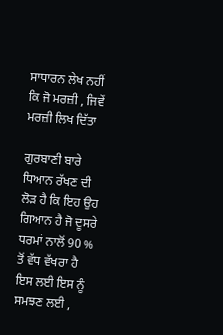ਸਾਧਾਰਨ ਲੇਖ ਨਹੀਂ ਕਿ ਜੋ ਮਰਜ਼ੀ , ਜਿਵੇਂ ਮਰਜ਼ੀ ਲਿਖ ਦਿੱਤਾ

ਗੁਰਬਾਣੀ ਬਾਰੇ ਧਿਆਨ ਰੱਖਣ ਦੀ ਲੋੜ ਹੈ ਕਿ ਇਹ ਉਹ ਗਿਆਨ ਹੈ ਜੋ ਦੂਸਰੇ ਧਰਮਾਂ ਨਾਲੋਂ 90 % ਤੋਂ ਵੱਧ ਵੱਖਰਾ ਹੈ ਇਸ ਲਈ ਇਸ ਨੂੰ ਸਮਝਣ ਲਈ ,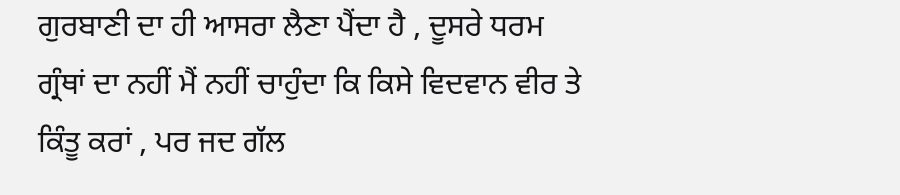ਗੁਰਬਾਣੀ ਦਾ ਹੀ ਆਸਰਾ ਲੈਣਾ ਪੈਂਦਾ ਹੈ , ਦੂਸਰੇ ਧਰਮ ਗ੍ਰੰਥਾਂ ਦਾ ਨਹੀਂ ਮੈਂ ਨਹੀਂ ਚਾਹੁੰਦਾ ਕਿ ਕਿਸੇ ਵਿਦਵਾਨ ਵੀਰ ਤੇ ਕਿੰਤੂ ਕਰਾਂ , ਪਰ ਜਦ ਗੱਲ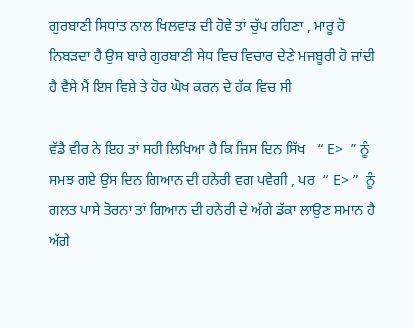ਗੁਰਬਾਣੀ ਸਿਧਾਂਤ ਨਾਲ ਖਿਲਵਾੜ ਦੀ ਹੋਵੇ ਤਾਂ ਚੁੱਪ ਰਹਿਣਾ , ਮਾਰੂ ਹੋ ਨਿਬੜਦਾ ਹੈ ਉਸ ਬਾਰੇ ਗੁਰਬਾਣੀ ਸੇਧ ਵਿਚ ਵਿਚਾਰ ਦੇਣੇ ਮਜਬੂਰੀ ਹੋ ਜਾਂਦੀ ਹੈ ਵੈਸੇ ਮੈਂ ਇਸ ਵਿਸ਼ੇ ਤੇ ਹੋਰ ਘੋਖ ਕਰਨ ਦੇ ਹੱਕ ਵਿਚ ਸੀ

ਵੱਡੈ ਵੀਰ ਨੇ ਇਹ ਤਾਂ ਸਹੀ ਲਿਖਿਆ ਹੈ ਕਿ ਜਿਸ ਦਿਨ ਸਿੱਖ   “ E>  ” ਨੂੰ ਸਮਝ ਗਏ ਉਸ ਦਿਨ ਗਿਆਨ ਦੀ ਹਨੇਰੀ ਵਗ ਪਵੇਗੀ , ਪਰ  “ E> ”  ਨੂੰ ਗਲਤ ਪਾਸੇ ਤੋਰਨਾ ਤਾਂ ਗਿਆਨ ਦੀ ਹਨੇਰੀ ਦੇ ਅੱਗੇ ਡੱਕਾ ਲਾਉਣ ਸਮਾਨ ਹੈ ਅੱਗੇ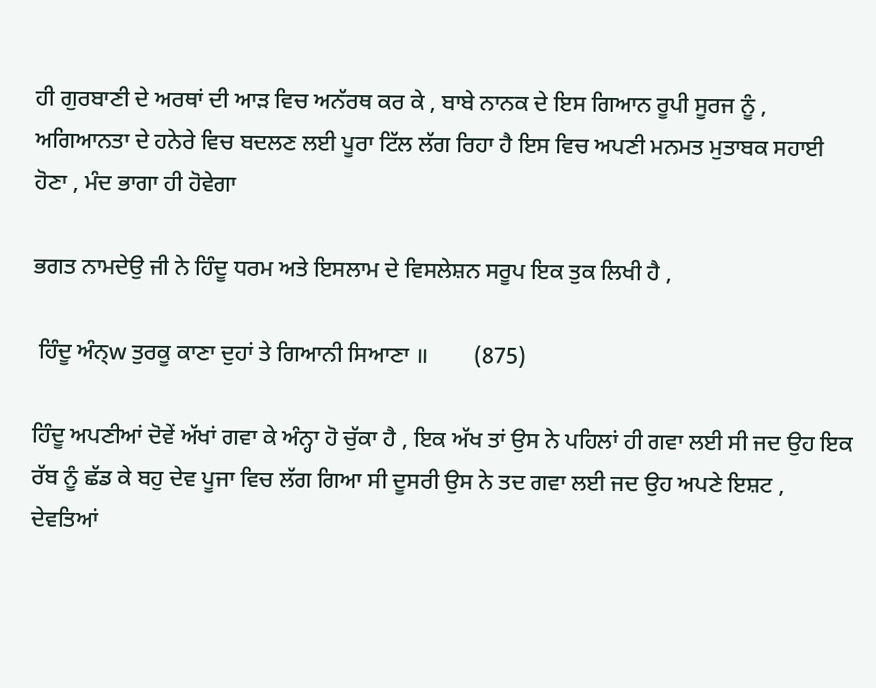ਹੀ ਗੁਰਬਾਣੀ ਦੇ ਅਰਥਾਂ ਦੀ ਆੜ ਵਿਚ ਅਨੱਰਥ ਕਰ ਕੇ , ਬਾਬੇ ਨਾਨਕ ਦੇ ਇਸ ਗਿਆਨ ਰੂਪੀ ਸੂਰਜ ਨੂੰ , ਅਗਿਆਨਤਾ ਦੇ ਹਨੇਰੇ ਵਿਚ ਬਦਲਣ ਲਈ ਪੂਰਾ ਟਿੱਲ ਲੱਗ ਰਿਹਾ ਹੈ ਇਸ ਵਿਚ ਅਪਣੀ ਮਨਮਤ ਮੁਤਾਬਕ ਸਹਾਈ ਹੋਣਾ , ਮੰਦ ਭਾਗਾ ਹੀ ਹੋਵੇਗਾ

ਭਗਤ ਨਾਮਦੇਉ ਜੀ ਨੇ ਹਿੰਦੂ ਧਰਮ ਅਤੇ ਇਸਲਾਮ ਦੇ ਵਿਸਲੇਸ਼ਨ ਸਰੂਪ ਇਕ ਤੁਕ ਲਿਖੀ ਹੈ ,

 ਹਿੰਦੂ ਅੰਨ੍‍w ਤੁਰਕੂ ਕਾਣਾ ਦੁਹਾਂ ਤੇ ਗਿਆਨੀ ਸਿਆਣਾ ॥        (875)

ਹਿੰਦੂ ਅਪਣੀਆਂ ਦੋਵੇਂ ਅੱਖਾਂ ਗਵਾ ਕੇ ਅੰਨ੍ਹਾ ਹੋ ਚੁੱਕਾ ਹੈ , ਇਕ ਅੱਖ ਤਾਂ ਉਸ ਨੇ ਪਹਿਲਾਂ ਹੀ ਗਵਾ ਲਈ ਸੀ ਜਦ ਉਹ ਇਕ ਰੱਬ ਨੂੰ ਛੱਡ ਕੇ ਬਹੁ ਦੇਵ ਪੂਜਾ ਵਿਚ ਲੱਗ ਗਿਆ ਸੀ ਦੂਸਰੀ ਉਸ ਨੇ ਤਦ ਗਵਾ ਲਈ ਜਦ ਉਹ ਅਪਣੇ ਇਸ਼ਟ , ਦੇਵਤਿਆਂ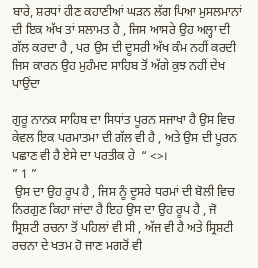ਬਾਰੇ, ਸ਼ਰਧਾਂ ਹੀਣ ਕਹਾਣੀਆਂ ਘੜਨ ਲੱਗ ਪਿਆ ਮੁਸਲਮਾਨਾਂ ਦੀ ਇਕ ਅੱਖ ਤਾਂ ਸਲਾਮਤ ਹੈ , ਜਿਸ ਆਸਰੇ ਉਹ ਅਲ੍ਹਾ ਦੀ ਗੱਲ ਕਰਦਾ ਹੈ , ਪਰ ਉਸ ਦੀ ਦੂਸਰੀ ਅੱਖ ਕੰਮ ਨਹੀਂ ਕਰਦੀ ਜਿਸ ਕਾਰਨ ਉਹ ਮੁਹੰਮਦ ਸਾਹਿਬ ਤੋਂ ਅੱਗੇ ਕੁਝ ਨਹੀਂ ਦੇਖ ਪਾਉਂਦਾ

ਗੁਰੂ ਨਾਨਕ ਸਾਹਿਬ ਦਾ ਸਿਧਾਂਤ ਪੂਰਨ ਸਜਾਖਾ ਹੈ ਉਸ ਵਿਚ ਕੇਵਲ ਇਕ ਪਰਮਾਤਮਾ ਦੀ ਗੱਲ ਵੀ ਹੈ , ਅਤੇ ਉਸ ਦੀ ਪੂਰਨ ਪਛਾਣ ਵੀ ਹੈ ਏਸੇ ਦਾ ਪਰਤੀਕ ਹੇ  “ <>।
” 1 ”
 ਉਸ ਦਾ ਉਹ ਰੂਪ ਹੈ , ਜਿਸ ਨੂੰ ਦੂਸਰੇ ਧਰਮਾਂ ਦੀ ਬੋਲੀ ਵਿਚ ਨਿਰਗੁਣ ਕਿਹਾ ਜਾਂਦਾ ਹੈ ਇਹ ਉਸ ਦਾ ਉਹ ਰੂਪ ਹੈ , ਜੋ ਸ੍ਰਿਸ਼ਟੀ ਰਚਨਾ ਤੋਂ ਪਹਿਲਾਂ ਵੀ ਸੀ , ਅੱਜ ਵੀ ਹੈ ਅਤੇ ਸ੍ਰਿਸ਼ਟੀ ਰਚਨਾ ਦੇ ਖਤਮ ਹੋ ਜਾਣ ਮਗਰੋਂ ਵੀ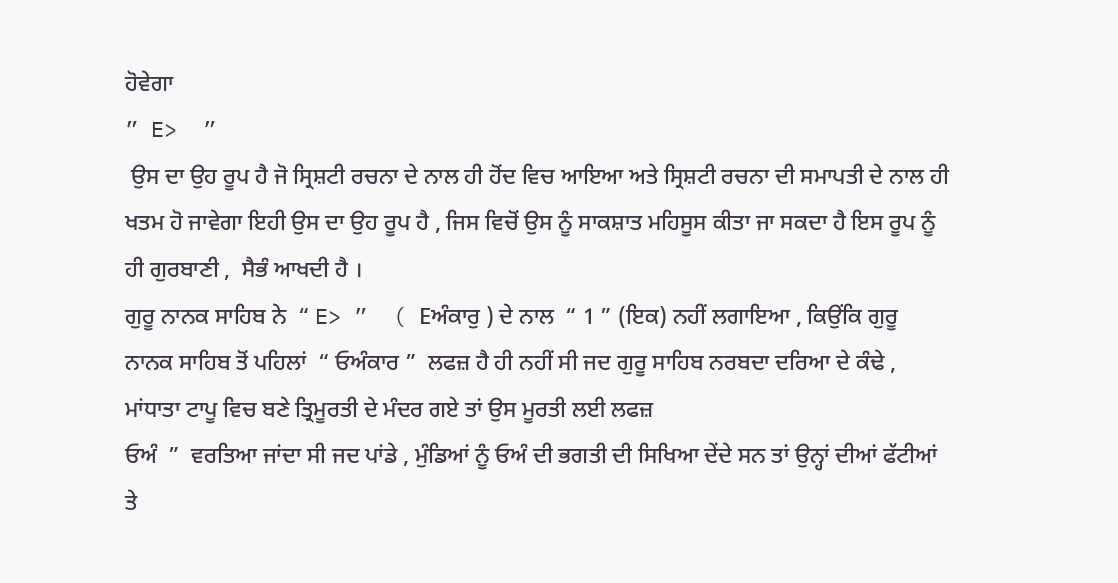ਹੋਵੇਗਾ
” E>  ”
 ਉਸ ਦਾ ਉਹ ਰੂਪ ਹੈ ਜੋ ਸ੍ਰਿਸ਼ਟੀ ਰਚਨਾ ਦੇ ਨਾਲ ਹੀ ਹੋਂਦ ਵਿਚ ਆਇਆ ਅਤੇ ਸ੍ਰਿਸ਼ਟੀ ਰਚਨਾ ਦੀ ਸਮਾਪਤੀ ਦੇ ਨਾਲ ਹੀ ਖਤਮ ਹੋ ਜਾਵੇਗਾ ਇਹੀ ਉਸ ਦਾ ਉਹ ਰੂਪ ਹੈ , ਜਿਸ ਵਿਚੋਂ ਉਸ ਨੂੰ ਸਾਕਸ਼ਾਤ ਮਹਿਸੂਸ ਕੀਤਾ ਜਾ ਸਕਦਾ ਹੈ ਇਸ ਰੂਪ ਨੂੰ ਹੀ ਗੁਰਬਾਣੀ ,  ਸੈਭੰ ਆਖਦੀ ਹੈ ।
ਗੁਰੂ ਨਾਨਕ ਸਾਹਿਬ ਨੇ  “ E> ”  ( Eਅੰਕਾਰੁ ) ਦੇ ਨਾਲ  “ 1 ” (ਇਕ) ਨਹੀਂ ਲਗਾਇਆ , ਕਿਉਂਕਿ ਗੁਰੂ ਨਾਨਕ ਸਾਹਿਬ ਤੋਂ ਪਹਿਲਾਂ  “ ਓਅੰਕਾਰ ”  ਲਫਜ਼ ਹੈ ਹੀ ਨਹੀਂ ਸੀ ਜਦ ਗੁਰੂ ਸਾਹਿਬ ਨਰਬਦਾ ਦਰਿਆ ਦੇ ਕੰਢੇ , ਮਾਂਧਾਤਾ ਟਾਪੂ ਵਿਚ ਬਣੇ ਤ੍ਰਿਮੂਰਤੀ ਦੇ ਮੰਦਰ ਗਏ ਤਾਂ ਉਸ ਮੂਰਤੀ ਲਈ ਲਫਜ਼
ਓਅੰ  ”  ਵਰਤਿਆ ਜਾਂਦਾ ਸੀ ਜਦ ਪਾਂਡੇ , ਮੁੰਡਿਆਂ ਨੂੰ ਓਅੰ ਦੀ ਭਗਤੀ ਦੀ ਸਿਖਿਆ ਦੇਂਦੇ ਸਨ ਤਾਂ ਉਨ੍ਹਾਂ ਦੀਆਂ ਫੱਟੀਆਂ ਤੇ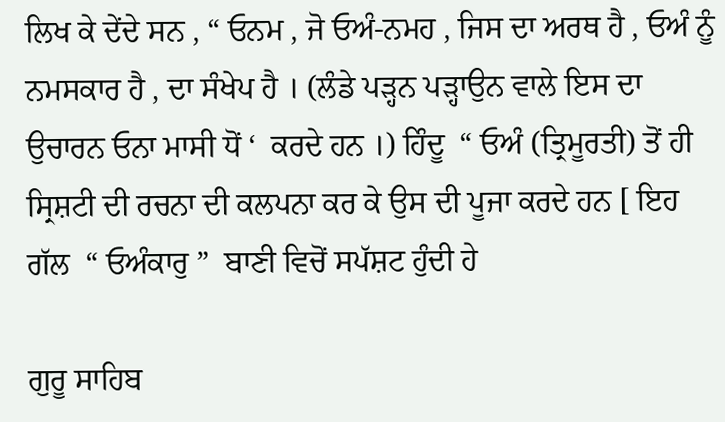ਲਿਖ ਕੇ ਦੇਂਦੇ ਸਨ , “ ਓਨਮ , ਜੋ ਓਅੰ-ਨਮਹ , ਜਿਸ ਦਾ ਅਰਥ ਹੈ , ਓਅੰ ਨੂੰ ਨਮਸਕਾਰ ਹੈ , ਦਾ ਸੰਖੇਪ ਹੈ । (ਲੰਡੇ ਪੜ੍ਹਨ ਪੜ੍ਹਾਉਨ ਵਾਲੇ ਇਸ ਦਾ ਉਚਾਰਨ ਓਨਾ ਮਾਸੀ ਧੋਂ ‘  ਕਰਦੇ ਹਨ ।) ਹਿੰਦੂ  “ ਓਅੰ (ਤ੍ਰਿਮੂਰਤੀ) ਤੋਂ ਹੀ ਸ੍ਰਿਸ਼ਟੀ ਦੀ ਰਚਨਾ ਦੀ ਕਲਪਨਾ ਕਰ ਕੇ ਉਸ ਦੀ ਪੂਜਾ ਕਰਦੇ ਹਨ [ ਇਹ ਗੱਲ  “ ਓਅੰਕਾਰੁ ”  ਬਾਣੀ ਵਿਚੋਂ ਸਪੱਸ਼ਟ ਹੁੰਦੀ ਹੇ

ਗੁਰੂ ਸਾਹਿਬ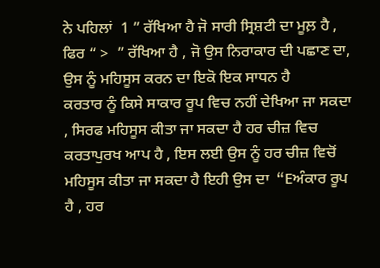ਨੇ ਪਹਿਲਾਂ  1 ” ਰੱਖਿਆ ਹੈ ਜੋ ਸਾਰੀ ਸ੍ਰਿਸ਼ਟੀ ਦਾ ਮੂਲ਼ ਹੈ , ਫਿਰ “ >  ” ਰੱਖਿਆ ਹੈ , ਜੋ ਉਸ ਨਿਰਾਕਾਰ ਦੀ ਪਛਾਣ ਦਾ, ਉਸ ਨੂੰ ਮਹਿਸੂਸ ਕਰਨ ਦਾ ਇਕੋ ਇਕ ਸਾਧਨ ਹੈ
ਕਰਤਾਰ ਨੂੰ ਕਿਸੇ ਸਾਕਾਰ ਰੂਪ ਵਿਚ ਨਹੀਂ ਦੇਖਿਆ ਜਾ ਸਕਦਾ , ਸਿਰਫ ਮਹਿਸੂਸ ਕੀਤਾ ਜਾ ਸਕਦਾ ਹੈ ਹਰ ਚੀਜ਼ ਵਿਚ ਕਰਤਾਪੁਰਖ ਆਪ ਹੈ , ਇਸ ਲਈ ਉਸ ਨੂੰ ਹਰ ਚੀਜ਼ ਵਿਚੋਂ ਮਹਿਸੂਸ ਕੀਤਾ ਜਾ ਸਕਦਾ ਹੈ ਇਹੀ ਉਸ ਦਾ  “Eਅੰਕਾਰ ਰੂਪ ਹੈ , ਹਰ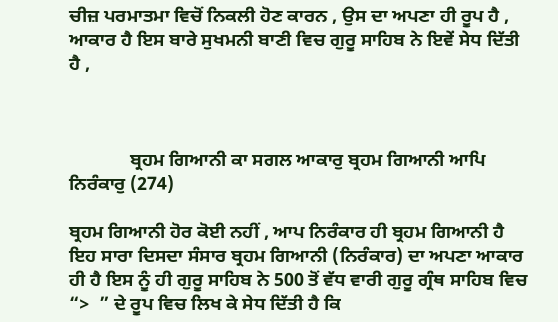ਚੀਜ਼ ਪਰਮਾਤਮਾ ਵਿਚੋਂ ਨਿਕਲੀ ਹੋਣ ਕਾਰਨ , ਉਸ ਦਾ ਅਪਣਾ ਹੀ ਰੂਪ ਹੈ , ਆਕਾਰ ਹੈ ਇਸ ਬਾਰੇ ਸੁਖਮਨੀ ਬਾਣੀ ਵਿਚ ਗੁਰੂ ਸਾਹਿਬ ਨੇ ਇਵੇਂ ਸੇਧ ਦਿੱਤੀ ਹੈ ,



             ਬ੍ਰਹਮ ਗਿਆਨੀ ਕਾ ਸਗਲ ਆਕਾਰੁ ਬ੍ਰਹਮ ਗਿਆਨੀ ਆਪਿ ਨਿਰੰਕਾਰੁ (274)

ਬ੍ਰਹਮ ਗਿਆਨੀ ਹੋਰ ਕੋਈ ਨਹੀਂ , ਆਪ ਨਿਰੰਕਾਰ ਹੀ ਬ੍ਰਹਮ ਗਿਆਨੀ ਹੈ ਇਹ ਸਾਰਾ ਦਿਸਦਾ ਸੰਸਾਰ ਬ੍ਰਹਮ ਗਿਆਨੀ (ਨਿਰੰਕਾਰ) ਦਾ ਅਪਣਾ ਆਕਾਰ ਹੀ ਹੈ ਇਸ ਨੂੰ ਹੀ ਗੁਰੂ ਸਾਹਿਬ ਨੇ 500 ਤੋਂ ਵੱਧ ਵਾਰੀ ਗੁਰੂ ਗ੍ਰੰਥ ਸਾਹਿਬ ਵਿਚ  “>  ” ਦੇ ਰੂਪ ਵਿਚ ਲਿਖ ਕੇ ਸੇਧ ਦਿੱਤੀ ਹੈ ਕਿ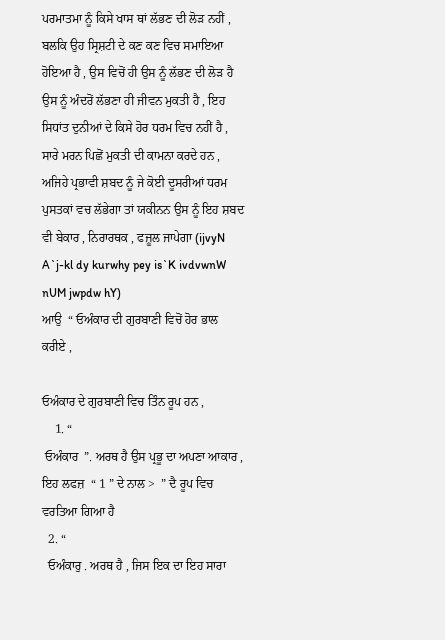ਪਰਮਾਤਮਾ ਨੂੰ ਕਿਸੇ ਖਾਸ ਥਾਂ ਲੱਭਣ ਦੀ ਲੋੜ ਨਹੀਂ , ਬਲਕਿ ਉਹ ਸ੍ਰਿਸ਼ਟੀ ਦੇ ਕਣ ਕਣ ਵਿਚ ਸਮਾਇਆ ਹੋਇਆ ਹੈ , ਉਸ ਵਿਚੋਂ ਹੀ ਉਸ ਨੂੰ ਲੱਭਣ ਦੀ ਲੋੜ ਹੈ ਉਸ ਨੂੰ ਅੰਦਰੋਂ ਲੱਭਣਾ ਹੀ ਜੀਵਨ ਮੁਕਤੀ ਹੈ , ਇਹ ਸਿਧਾਂਤ ਦੁਨੀਆਂ ਦੇ ਕਿਸੇ ਹੋਰ ਧਰਮ ਵਿਚ ਨਹੀਂ ਹੈ , ਸਾਰੇ ਮਰਨ ਪਿਛੋਂ ਮੁਕਤੀ ਦੀ ਕਾਮਨਾ ਕਰਦੇ ਹਨ , ਅਜਿਹੇ ਪ੍ਰਭਾਵੀ ਸ਼ਬਦ ਨੂੰ ਜੇ ਕੋਈ ਦੂਸਰੀਆਂ ਧਰਮ ਪੁਸਤਕਾਂ ਵਚ ਲੱਭੇਗਾ ਤਾਂ ਯਕੀਨਨ ਉਸ ਨੂੰ ਇਹ ਸ਼ਬਦ ਵੀ ਬੇਕਾਰ , ਨਿਰਾਰਥਕ , ਫਜ਼ੂਲ ਜਾਪੇਗਾ (ijvyN A`j-kl dy kurwhy pey is`K ivdvwnW nUM jwpdw hY)
ਆਉ  “ ਓਅੰਕਾਰ ਦੀ ਗੁਰਬਾਣੀ ਵਿਚੋਂ ਹੋਰ ਭਾਲ ਕਰੀਏ ,

ਓਅੰਕਾਰ ਦੇ ਗੁਰਬਾਣੀ ਵਿਚ ਤਿੰਨ ਰੂਪ ਹਨ ,
    1. “
 ਓਅੰਕਾਰ  ”. ਅਰਥ ਹੈ ਉਸ ਪ੍ਰਭੂ ਦਾ ਅਪਣਾ ਆਕਾਰ , ਇਹ ਲਫਜ਼  “ 1 ” ਦੇ ਨਾਲ >  ” ਦੈ ਰੂਪ ਵਿਚ ਵਰਤਿਆ ਗਿਆ ਹੈ
  2. “
  ਓਅੰਕਾਰੁ . ਅਰਥ ਹੈ , ਜਿਸ ਇਕ ਦਾ ਇਹ ਸਾਰਾ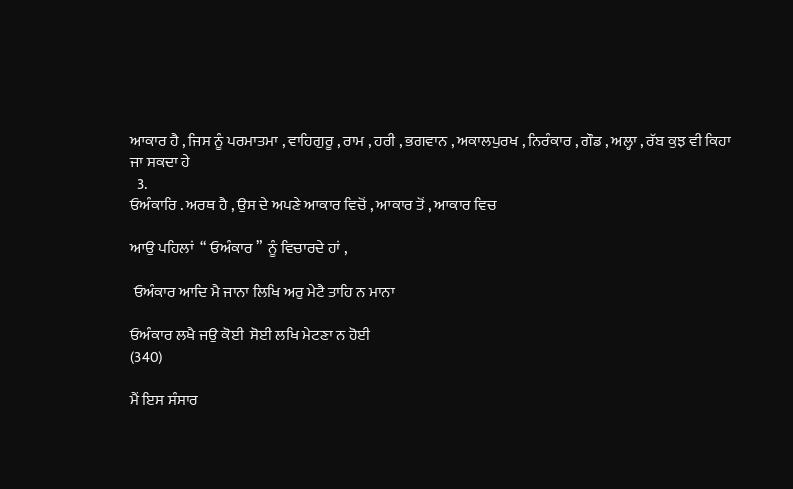ਆਕਾਰ ਹੈ , ਜਿਸ ਨੂੰ ਪਰਮਾਤਮਾ , ਵਾਹਿਗੁਰੂ , ਰਾਮ , ਹਰੀ , ਭਗਵਾਨ , ਅਕਾਲਪੁਰਖ , ਨਿਰੰਕਾਰ , ਗੌਡ , ਅਲ੍ਹਾ , ਰੱਬ ਕੁਝ ਵੀ ਕਿਹਾ ਜਾ ਸਕਦਾ ਹੇ
  3.
ਓਅੰਕਾਰਿ . ਅਰਥ ਹੈ , ਉਸ ਦੇ ਅਪਣੇ ਆਕਾਰ ਵਿਚੋਂ , ਆਕਾਰ ਤੋਂ , ਆਕਾਰ ਵਿਚ

ਆਉ ਪਹਿਲਾਂ  “ ਓਅੰਕਾਰ ”  ਨੂੰ ਵਿਚਾਰਦੇ ਹਾਂ ,

 ਓਅੰਕਾਰ ਆਦਿ ਮੈ ਜਾਨਾ ਲਿਖਿ ਅਰੁ ਮੇਟੈ ਤਾਹਿ ਨ ਮਾਨਾ

ਓਅੰਕਾਰ ਲਖੈ ਜਉ ਕੋਈ  ਸੋਈ ਲਖਿ ਮੇਟਣਾ ਨ ਹੋਈ
(340)

ਮੈਂ ਇਸ ਸੰਸਾਰ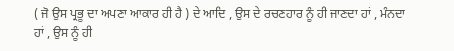( ਜੋ ਉਸ ਪ੍ਰਭੂ ਦਾ ਅਪਣਾ ਆਕਾਰ ਹੀ ਹੈ ) ਦੇ ਆਦਿ , ਉਸ ਦੇ ਰਚਣਹਾਰ ਨੂੰ ਹੀ ਜਾਣਦਾ ਹਾਂ , ਮੰਨਦਾ ਹਾਂ , ਉਸ ਨੂੰ ਹੀ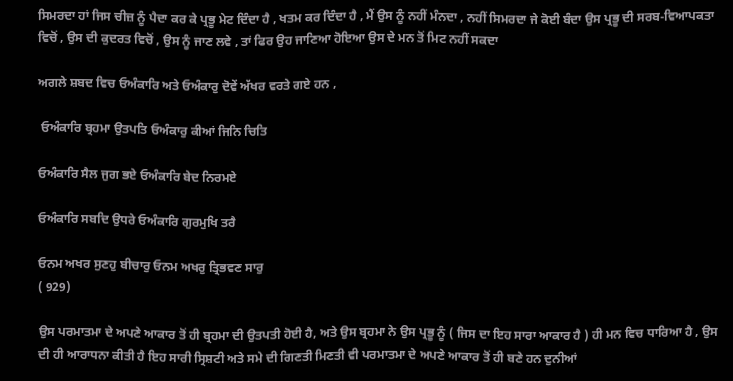ਸਿਮਰਦਾ ਹਾਂ ਜਿਸ ਚੀਜ਼ ਨੂੰ ਪੈਦਾ ਕਰ ਕੇ ਪ੍ਰਭੂ ਮੇਟ ਦਿੰਦਾ ਹੈ , ਖਤਮ ਕਰ ਦਿੰਦਾ ਹੈ , ਮੈਂ ਉਸ ਨੂੰ ਨਹੀਂ ਮੰਨਦਾ , ਨਹੀਂ ਸਿਮਰਦਾ ਜੇ ਕੋਈ ਬੰਦਾ ਉਸ ਪ੍ਰਭੂ ਦੀ ਸਰਬ-ਵਿਆਪਕਤਾ ਵਿਚੋਂ , ਉਸ ਦੀ ਕੁਦਰਤ ਵਿਚੋਂ , ਉਸ ਨੂੰ ਜਾਣ ਲਵੇ , ਤਾਂ ਫਿਰ ਉਹ ਜਾਣਿਆ ਹੋਇਆ ਉਸ ਦੇ ਮਨ ਤੋਂ ਮਿਟ ਨਹੀਂ ਸਕਦਾ

ਅਗਲੇ ਸ਼ਬਦ ਵਿਚ ਓਅੰਕਾਰਿ ਅਤੇ ਓਅੰਕਾਰੁ ਦੋਵੇਂ ਅੱਖਰ ਵਰਤੇ ਗਏ ਹਨ ,

 ਓਅੰਕਾਰਿ ਬ੍ਰਹਮਾ ਉਤਪਤਿ ਓਅੰਕਾਰੁ ਕੀਆਂ ਜਿਨਿ ਚਿਤਿ

ਓਅੰਕਾਰਿ ਸੈਲ ਜੁਗ ਭਏ ਓਅੰਕਾਰਿ ਬੇਦ ਨਿਰਮਏ

ਓਅੰਕਾਰਿ ਸਬਦਿ ਉਧਰੇ ਓਅੰਕਾਰਿ ਗੁਰਮੁਖਿ ਤਰੈ

ਓਨਮ ਅਖਰ ਸੁਣਹੁ ਬੀਚਾਰੁ ਓਨਮ ਅਖਰੁ ਤ੍ਰਿਭਵਣ ਸਾਰੁ
( 929)

ਉਸ ਪਰਮਾਤਮਾ ਦੇ ਅਪਣੇ ਆਕਾਰ ਤੋਂ ਹੀ ਬ੍ਰਹਮਾ ਦੀ ਉਤਪਤੀ ਹੋਈ ਹੈ, ਅਤੇ ਉਸ ਬ੍ਰਹਮਾ ਨੇ ਉਸ ਪ੍ਰਭੂ ਨੂੰ ( ਜਿਸ ਦਾ ਇਹ ਸਾਰਾ ਆਕਾਰ ਹੈ ) ਹੀ ਮਨ ਵਿਚ ਧਾਰਿਆ ਹੈ , ਉਸ ਦੀ ਹੀ ਆਰਾਧਨਾ ਕੀਤੀ ਹੈ ਇਹ ਸਾਰੀ ਸ੍ਰਿਸ਼ਟੀ ਅਤੇ ਸਮੇ ਦੀ ਗਿਣਤੀ ਮਿਣਤੀ ਵੀ ਪਰਮਾਤਮਾ ਦੇ ਅਪਣੇ ਆਕਾਰ ਤੋਂ ਹੀ ਬਣੇ ਹਨ ਦੁਨੀਆਂ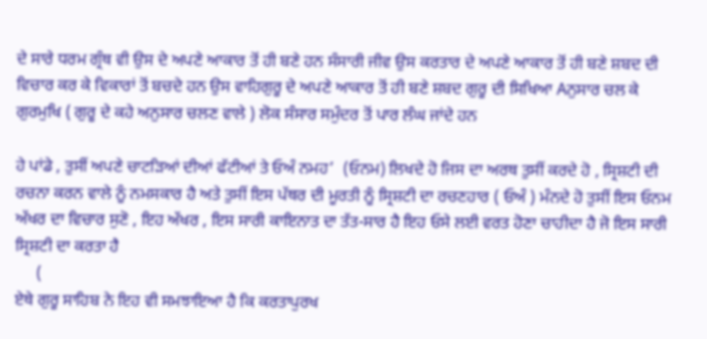ਦੇ ਸਾਰੇ ਧਰਮ ਗ੍ਰੰਥ ਵੀ ਉਸ ਦੇ ਅਪਣੇ ਆਕਾਰ ਤੋਂ ਹੀ ਬਣੇ ਹਨ ਸੰਸਾਰੀ ਜੀਵ ਉਸ ਕਰਤਾਰ ਦੇ ਅਪਣੇ ਆਕਾਰ ਤੋਂ ਹੀ ਬਣੇ ਸ਼ਬਦ ਦੀ ਵਿਚਾਰ ਕਰ ਕੇ ਵਿਕਾਰਾਂ ਤੋਂ ਬਚਦੇ ਹਨ ਉਸ ਵਾਹਿਗੁਰੂ ਦੇ ਅਪਣੇ ਆਕਾਰ ਤੋਂ ਹੀ ਬਣੇ ਸ਼ਬਦ ਗੁਰੂ ਦੀ ਸਿਖਿਆ Aਨੁਸਾਰ ਚਲ ਕੇ ਗੁਰਮੁਖਿ ( ਗੁਰੂ ਦੇ ਕਹੇ ਅਨੁਸਾਰ ਚਲਣ ਵਾਲੇ ) ਲੋਕ ਸੰਸਾਰ ਸਮੁੰਦਰ ਤੋਂ ਪਾਰ ਲੰਘ ਜਾਂਦੇ ਹਨ

ਹੇ ਪਾਂਡੇ , ਤੁਸੀਂ ਅਪਣੇ ਚਾਟੜਿਆਂ ਦੀਆਂ ਫੱਟੀਆਂ ਤੇ ਓਅੰ ਨਮਹ’  (ਓਨਮ) ਲਿਖਦੇ ਹੋ ਜਿਸ ਦਾ ਅਰਥ ਤੁਸੀਂ ਕਰਦੇ ਹੋ , ਸ੍ਰਿਸ਼ਟੀ ਦੀ ਰਚਨਾ ਕਰਨ ਵਾਲੇ ਨੂੰ ਨਮਸਕਾਰ ਹੈ ਅਤੇ ਤੁਸੀਂ ਇਸ ਪੱਥਰ ਦੀ ਮੂਰਤੀ ਨੂੰ ਸ੍ਰਿਸ਼ਟੀ ਦਾ ਰਚਣਹਾਰ ( ਓਅੰ ) ਮੰਨਦੇ ਹੋ ਤੁਸੀਂ ਇਸ ਓਨਮ ਅੱਖਰ ਦਾ ਵਿਚਾਰ ਸੁਣੋ , ਇਹ ਅੱਖਰ , ਇਸ ਸਾਰੀ ਕਾਇਨਾਤ ਦਾ ਤੱਤ-ਸਾਰ ਹੈ ਇਹ ਓਸੇ ਲਈ ਵਰਤ ਹੋਣਾ ਚਾਹੀਦਾ ਹੈ ਜੋ ਇਸ ਸਾਰੀ ਸ੍ਰਿਸ਼ਟੀ ਦਾ ਕਰਤਾ ਹੈ
     (
ਏਥੇ ਗੁਰੂ ਸਾਹਿਬ ਨੇ ਇਹ ਵੀ ਸਮਝਾਇਆ ਹੈ ਕਿ ਕਰਤਾਪੁਰਖ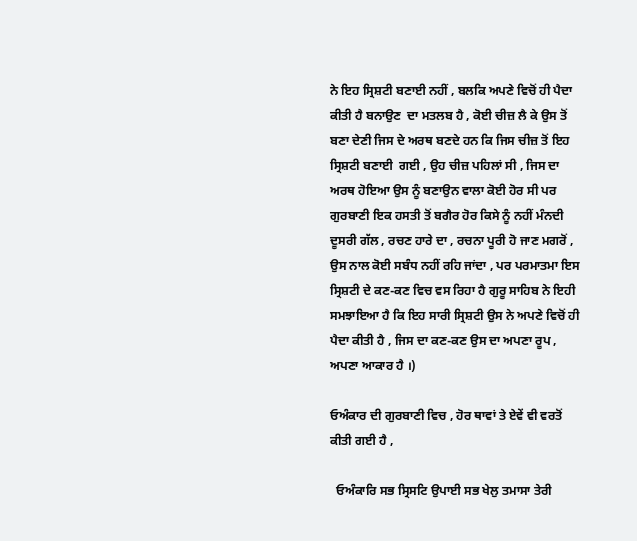ਨੇ ਇਹ ਸ੍ਰਿਸ਼ਟੀ ਬਣਾਈ ਨਹੀਂ , ਬਲਕਿ ਅਪਣੇ ਵਿਚੋਂ ਹੀ ਪੈਦਾ ਕੀਤੀ ਹੈ ਬਨਾਉਣ  ਦਾ ਮਤਲਬ ਹੈ , ਕੋਈ ਚੀਜ਼ ਲੈ ਕੇ ਉਸ ਤੋਂ ਬਣਾ ਦੇਣੀ ਜਿਸ ਦੇ ਅਰਥ ਬਣਦੇ ਹਨ ਕਿ ਜਿਸ ਚੀਜ਼ ਤੋਂ ਇਹ ਸ੍ਰਿਸ਼ਟੀ ਬਣਾਈ  ਗਈ , ਉਹ ਚੀਜ਼ ਪਹਿਲਾਂ ਸੀ , ਜਿਸ ਦਾ ਅਰਥ ਹੋਇਆ ਉਸ ਨੂੰ ਬਣਾਉਨ ਵਾਲਾ ਕੋਈ ਹੋਰ ਸੀ ਪਰ ਗੁਰਬਾਣੀ ਇਕ ਹਸਤੀ ਤੋਂ ਬਗੈਰ ਹੋਰ ਕਿਸੇ ਨੂੰ ਨਹੀਂ ਮੰਨਦੀ ਦੂਸਰੀ ਗੱਲ , ਰਚਣ ਹਾਰੇ ਦਾ , ਰਚਨਾ ਪੂਰੀ ਹੋ ਜਾਣ ਮਗਰੋਂ , ਉਸ ਨਾਲ ਕੋਈ ਸਬੰਧ ਨਹੀਂ ਰਹਿ ਜਾਂਦਾ , ਪਰ ਪਰਮਾਤਮਾ ਇਸ ਸ੍ਰਿਸ਼ਟੀ ਦੇ ਕਣ-ਕਣ ਵਿਚ ਵਸ ਰਿਹਾ ਹੈ ਗੁਰੂ ਸਾਹਿਬ ਨੇ ਇਹੀ ਸਮਝਾਇਆ ਹੈ ਕਿ ਇਹ ਸਾਰੀ ਸ੍ਰਿਸ਼ਟੀ ਉਸ ਨੇ ਅਪਣੇ ਵਿਚੋਂ ਹੀ ਪੈਦਾ ਕੀਤੀ ਹੈ , ਜਿਸ ਦਾ ਕਣ-ਕਣ ਉਸ ਦਾ ਅਪਣਾ ਰੂਪ , ਅਪਣਾ ਆਕਾਰ ਹੈ ।)

ਓਅੰਕਾਰ ਦੀ ਗੁਰਬਾਣੀ ਵਿਚ , ਹੋਰ ਥਾਵਾਂ ਤੇ ਏਵੇਂ ਵੀ ਵਰਤੋਂ ਕੀਤੀ ਗਈ ਹੈ ,

  ਓਅੰਕਾਰਿ ਸਭ ਸ੍ਰਿਸਟਿ ਉਪਾਈ ਸਭ ਖੇਲੁ ਤਮਾਸਾ ਤੇਰੀ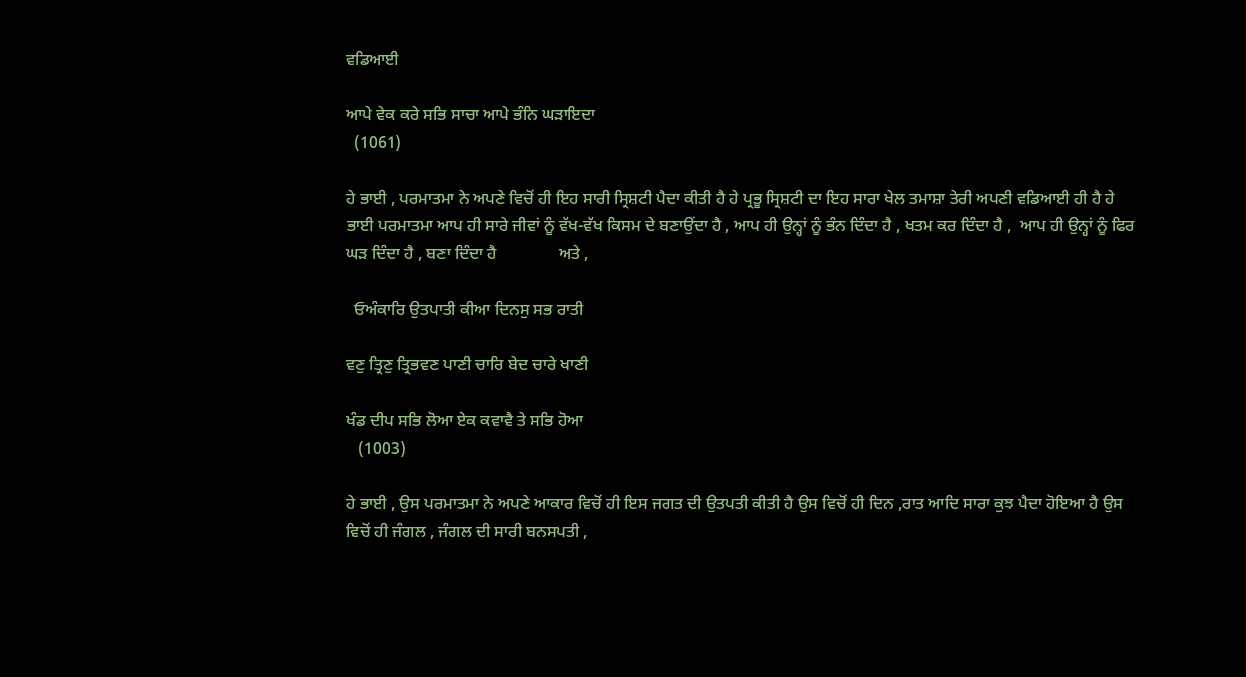ਵਡਿਆਈ

ਆਪੇ ਵੇਕ ਕਰੇ ਸਭਿ ਸਾਚਾ ਆਪੇ ਭੰਨਿ ਘੜਾਇਦਾ
  (1061)

ਹੇ ਭਾਈ , ਪਰਮਾਤਮਾ ਨੇ ਅਪਣੇ ਵਿਚੋਂ ਹੀ ਇਹ ਸਾਰੀ ਸ੍ਰਿਸ਼ਟੀ ਪੈਦਾ ਕੀਤੀ ਹੈ ਹੇ ਪ੍ਰਭੂ ਸ੍ਰਿਸ਼ਟੀ ਦਾ ਇਹ ਸਾਰਾ ਖੇਲ ਤਮਾਸ਼ਾ ਤੇਰੀ ਅਪਣੀ ਵਡਿਆਈ ਹੀ ਹੈ ਹੇ ਭਾਈ ਪਰਮਾਤਮਾ ਆਪ ਹੀ ਸਾਰੇ ਜੀਵਾਂ ਨੂੰ ਵੱਖ-ਵੱਖ ਕਿਸਮ ਦੇ ਬਣਾਉਂਦਾ ਹੈ , ਆਪ ਹੀ ਉਨ੍ਹਾਂ ਨੂੰ ਭੰਨ ਦਿੰਦਾ ਹੈ , ਖਤਮ ਕਰ ਦਿੰਦਾ ਹੈ ,  ਆਪ ਹੀ ਉਨ੍ਹਾਂ ਨੂੰ ਫਿਰ ਘੜ ਦਿੰਦਾ ਹੈ , ਬਣਾ ਦਿੰਦਾ ਹੈ               ਅਤੇ ,

  ਓਅੰਕਾਰਿ ਉਤਪਾਤੀ ਕੀਆ ਦਿਨਸੁ ਸਭ ਰਾਤੀ

ਵਣੁ ਤ੍ਰਿਣੁ ਤ੍ਰਿਭਵਣ ਪਾਣੀ ਚਾਰਿ ਬੇਦ ਚਾਰੇ ਖਾਣੀ

ਖੰਡ ਦੀਪ ਸਭਿ ਲੋਆ ਏਕ ਕਵਾਵੈ ਤੇ ਸਭਿ ਹੋਆ
   (1003)

ਹੇ ਭਾਈ , ਉਸ ਪਰਮਾਤਮਾ ਨੇ ਅਪਣੇ ਆਕਾਰ ਵਿਚੋਂ ਹੀ ਇਸ ਜਗਤ ਦੀ ਉਤਪਤੀ ਕੀਤੀ ਹੈ ਉਸ ਵਿਚੋਂ ਹੀ ਦਿਨ ,ਰਾਤ ਆਦਿ ਸਾਰਾ ਕੁਝ ਪੈਦਾ ਹੋਇਆ ਹੈ ਉਸ ਵਿਚੋਂ ਹੀ ਜੰਗਲ , ਜੰਗਲ ਦੀ ਸਾਰੀ ਬਨਸਪਤੀ ,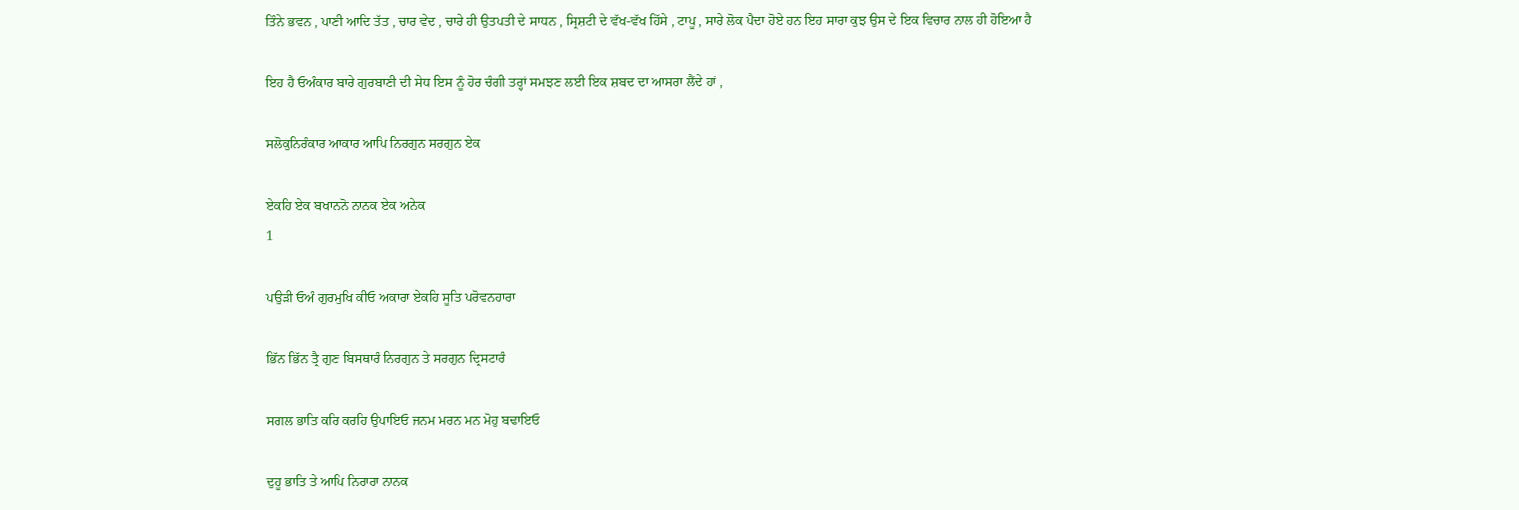ਤਿੰਨੇ ਭਵਨ , ਪਾਣੀ ਆਦਿ ਤੱਤ , ਚਾਰ ਵੇਦ , ਚਾਰੇ ਹੀ ਉਤਪਤੀ ਦੇ ਸਾਧਨ , ਸ੍ਰਿਸ਼ਟੀ ਦੇ ਵੱਖ-ਵੱਖ ਹਿੱਸੇ , ਟਾਪੂ , ਸਾਰੇ ਲੋਕ ਪੈਦਾ ਹੋਏ ਹਨ ਇਹ ਸਾਰਾ ਕੁਝ ਉਸ ਦੇ ਇਕ ਵਿਚਾਰ ਨਾਲ ਹੀ ਹੋਇਆ ਹੈ

ਇਹ ਹੈ ਓਅੰਕਾਰ ਬਾਰੇ ਗੁਰਬਾਣੀ ਦੀ ਸੇਧ ਇਸ ਨੂੰ ਹੋਰ ਚੰਗੀ ਤਰ੍ਹਾਂ ਸਮਝਣ ਲਈ ਇਕ ਸ਼ਬਦ ਦਾ ਆਸਰਾ ਲੈਂਦੇ ਹਾਂ ,

ਸਲੋਕੁਨਿਰੰਕਾਰ ਆਕਾਰ ਆਪਿ ਨਿਰਗੁਨ ਸਰਗੁਨ ਏਕ

ਏਕਹਿ ਏਕ ਬਖਾਨਨੋ ਨਾਨਕ ਏਕ ਅਨੇਕ
1

ਪਉੜੀ ਓਅੰ ਗੁਰਮੁਖਿ ਕੀਓ ਅਕਾਰਾ ਏਕਹਿ ਸੂਤਿ ਪਰੋਵਨਹਾਰਾ

ਭਿੱਨ ਭਿੱਨ ਤ੍ਰੈ ਗੁਣ ਬਿਸਥਾਰੰ ਨਿਰਗੁਨ ਤੇ ਸਰਗੁਨ ਦ੍ਰਿਸਟਾਰੰ

ਸਗਲ ਭਾਤਿ ਕਰਿ ਕਰਹਿ ਉਪਾਇਓ ਜਨਮ ਮਰਨ ਮਨ ਮੋਹੁ ਬਢਾਇਓ

ਦੁਹੂ ਭਾਤਿ ਤੇ ਆਪਿ ਨਿਰਾਰਾ ਨਾਨਕ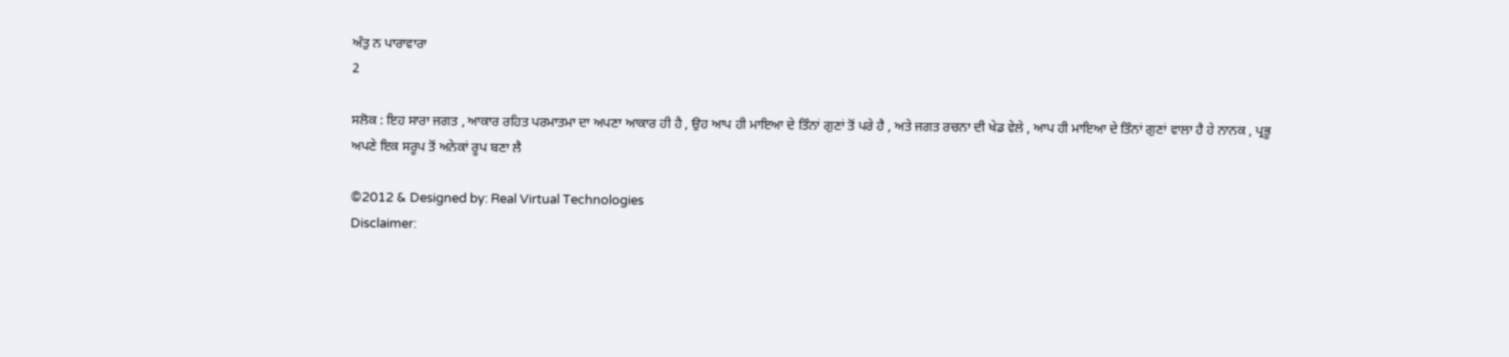ਅੰਤੁ ਨ ਪਾਰਾਵਾਰਾ
2

ਸਲੋਕ : ਇਹ ਸਾਰਾ ਜਗਤ , ਆਕਾਰ ਰਹਿਤ ਪਰਮਾਤਮਾ ਦਾ ਅਪਣਾ ਆਕਾਰ ਹੀ ਹੈ , ਉਹ ਆਪ ਹੀ ਮਾਇਆ ਦੇ ਤਿੰਨਾਂ ਗੁਣਾਂ ਤੋਂ ਪਰੇ ਹੈ , ਅਤੇ ਜਗਤ ਰਚਨਾ ਦੀ ਖੇਡ ਵੇਲੇ , ਆਪ ਹੀ ਮਾਇਆ ਦੇ ਤਿੰਨਾਂ ਗੁਣਾਂ ਵਾਲਾ ਹੈ ਹੇ ਨਾਨਕ , ਪ੍ਰਭੂ ਅਪਣੇ ਇਕ ਸਰੂਪ ਤੋਂ ਅਨੇਕਾਂ ਰੂਪ ਬਣਾ ਲੈ

©2012 & Designed by: Real Virtual Technologies
Disclaimer: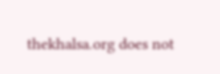thekhalsa.org does not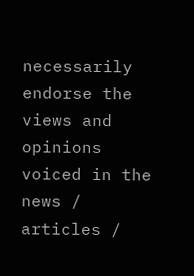necessarily endorse the views and opinions voiced in the news / articles /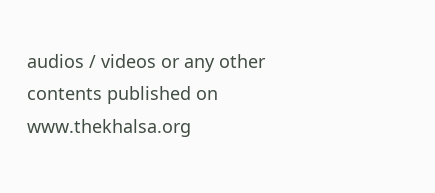audios / videos or any other contents published on www.thekhalsa.org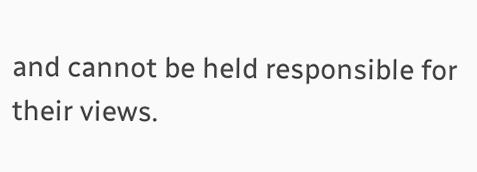and cannot be held responsible for their views.